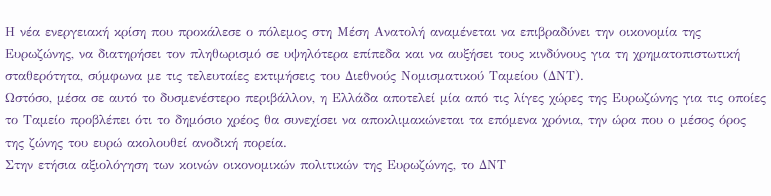Η νέα ενεργειακή κρίση που προκάλεσε ο πόλεμος στη Μέση Ανατολή αναμένεται να επιβραδύνει την οικονομία της Ευρωζώνης, να διατηρήσει τον πληθωρισμό σε υψηλότερα επίπεδα και να αυξήσει τους κινδύνους για τη χρηματοπιστωτική σταθερότητα, σύμφωνα με τις τελευταίες εκτιμήσεις του Διεθνούς Νομισματικού Ταμείου (ΔΝΤ).
Ωστόσο, μέσα σε αυτό το δυσμενέστερο περιβάλλον, η Ελλάδα αποτελεί μία από τις λίγες χώρες της Ευρωζώνης για τις οποίες το Ταμείο προβλέπει ότι το δημόσιο χρέος θα συνεχίσει να αποκλιμακώνεται τα επόμενα χρόνια, την ώρα που ο μέσος όρος της ζώνης του ευρώ ακολουθεί ανοδική πορεία.
Στην ετήσια αξιολόγηση των κοινών οικονομικών πολιτικών της Ευρωζώνης, το ΔΝΤ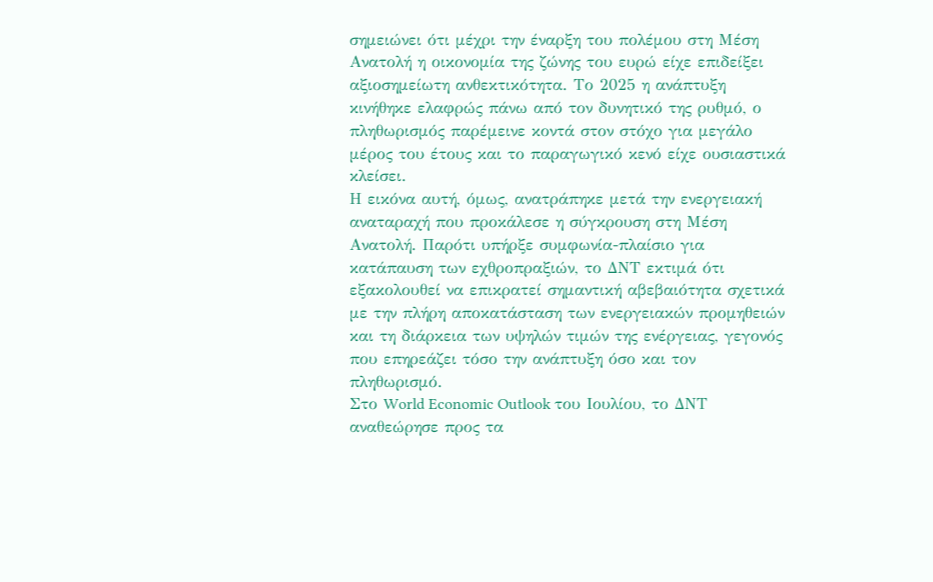σημειώνει ότι μέχρι την έναρξη του πολέμου στη Μέση Ανατολή η οικονομία της ζώνης του ευρώ είχε επιδείξει αξιοσημείωτη ανθεκτικότητα. Το 2025 η ανάπτυξη κινήθηκε ελαφρώς πάνω από τον δυνητικό της ρυθμό, ο πληθωρισμός παρέμεινε κοντά στον στόχο για μεγάλο μέρος του έτους και το παραγωγικό κενό είχε ουσιαστικά κλείσει.
Η εικόνα αυτή, όμως, ανατράπηκε μετά την ενεργειακή αναταραχή που προκάλεσε η σύγκρουση στη Μέση Ανατολή. Παρότι υπήρξε συμφωνία-πλαίσιο για κατάπαυση των εχθροπραξιών, το ΔΝΤ εκτιμά ότι εξακολουθεί να επικρατεί σημαντική αβεβαιότητα σχετικά με την πλήρη αποκατάσταση των ενεργειακών προμηθειών και τη διάρκεια των υψηλών τιμών της ενέργειας, γεγονός που επηρεάζει τόσο την ανάπτυξη όσο και τον πληθωρισμό.
Στο World Economic Outlook του Ιουλίου, το ΔΝΤ αναθεώρησε προς τα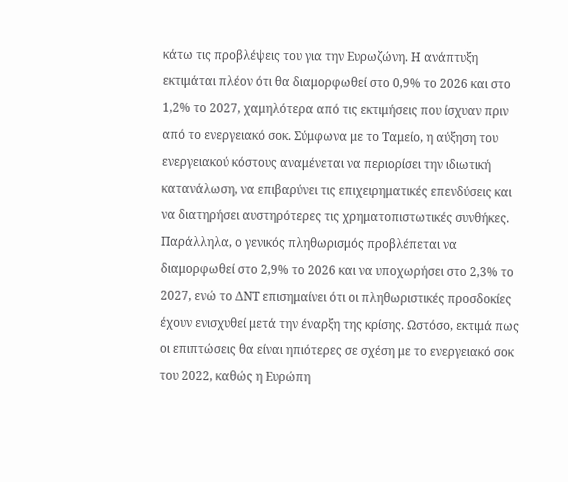κάτω τις προβλέψεις του για την Ευρωζώνη. Η ανάπτυξη εκτιμάται πλέον ότι θα διαμορφωθεί στο 0,9% το 2026 και στο 1,2% το 2027, χαμηλότερα από τις εκτιμήσεις που ίσχυαν πριν από το ενεργειακό σοκ. Σύμφωνα με το Ταμείο, η αύξηση του ενεργειακού κόστους αναμένεται να περιορίσει την ιδιωτική κατανάλωση, να επιβαρύνει τις επιχειρηματικές επενδύσεις και να διατηρήσει αυστηρότερες τις χρηματοπιστωτικές συνθήκες.
Παράλληλα, ο γενικός πληθωρισμός προβλέπεται να διαμορφωθεί στο 2,9% το 2026 και να υποχωρήσει στο 2,3% το 2027, ενώ το ΔΝΤ επισημαίνει ότι οι πληθωριστικές προσδοκίες έχουν ενισχυθεί μετά την έναρξη της κρίσης. Ωστόσο, εκτιμά πως οι επιπτώσεις θα είναι ηπιότερες σε σχέση με το ενεργειακό σοκ του 2022, καθώς η Ευρώπη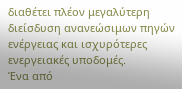διαθέτει πλέον μεγαλύτερη διείσδυση ανανεώσιμων πηγών ενέργειας και ισχυρότερες ενεργειακές υποδομές.
Ένα από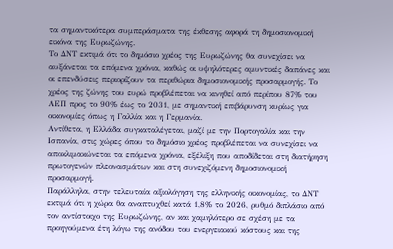τα σημαντικότερα συμπεράσματα της έκθεσης αφορά τη δημοσιονομική εικόνα της Ευρωζώνης.
Το ΔΝΤ εκτιμά ότι το δημόσιο χρέος της Ευρωζώνης θα συνεχίσει να αυξάνεται τα επόμενα χρόνια, καθώς οι υψηλότερες αμυντικές δαπάνες και οι επενδύσεις περιορίζουν τα περιθώρια δημοσιονομικής προσαρμογής. Το χρέος της ζώνης του ευρώ προβλέπεται να κινηθεί από περίπου 87% του ΑΕΠ προς το 90% έως το 2031, με σημαντική επιβάρυνση κυρίως για οικονομίες όπως η Γαλλία και η Γερμανία.
Αντίθετα, η Ελλάδα συγκαταλέγεται, μαζί με την Πορτογαλία και την Ισπανία, στις χώρες όπου το δημόσιο χρέος προβλέπεται να συνεχίσει να αποκλιμακώνεται τα επόμενα χρόνια, εξέλιξη που αποδίδεται στη διατήρηση πρωτογενών πλεονασμάτων και στη συνεχιζόμενη δημοσιονομική προσαρμογή.
Παράλληλα, στην τελευταία αξιολόγηση της ελληνικής οικονομίας, το ΔΝΤ εκτιμά ότι η χώρα θα αναπτυχθεί κατά 1,8% το 2026, ρυθμό διπλάσιο από τον αντίστοιχο της Ευρωζώνης, αν και χαμηλότερο σε σχέση με τα προηγούμενα έτη λόγω της ανόδου του ενεργειακού κόστους και της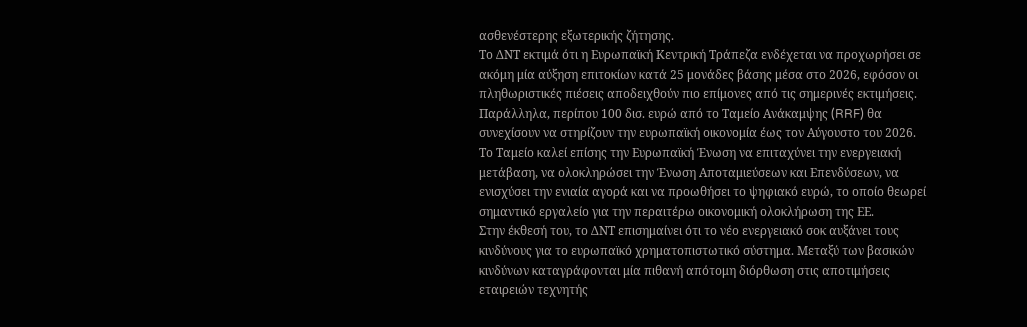ασθενέστερης εξωτερικής ζήτησης.
Το ΔΝΤ εκτιμά ότι η Ευρωπαϊκή Κεντρική Τράπεζα ενδέχεται να προχωρήσει σε ακόμη μία αύξηση επιτοκίων κατά 25 μονάδες βάσης μέσα στο 2026, εφόσον οι πληθωριστικές πιέσεις αποδειχθούν πιο επίμονες από τις σημερινές εκτιμήσεις. Παράλληλα, περίπου 100 δισ. ευρώ από το Ταμείο Ανάκαμψης (RRF) θα συνεχίσουν να στηρίζουν την ευρωπαϊκή οικονομία έως τον Αύγουστο του 2026.
Το Ταμείο καλεί επίσης την Ευρωπαϊκή Ένωση να επιταχύνει την ενεργειακή μετάβαση, να ολοκληρώσει την Ένωση Αποταμιεύσεων και Επενδύσεων, να ενισχύσει την ενιαία αγορά και να προωθήσει το ψηφιακό ευρώ, το οποίο θεωρεί σημαντικό εργαλείο για την περαιτέρω οικονομική ολοκλήρωση της ΕΕ.
Στην έκθεσή του, το ΔΝΤ επισημαίνει ότι το νέο ενεργειακό σοκ αυξάνει τους κινδύνους για το ευρωπαϊκό χρηματοπιστωτικό σύστημα. Μεταξύ των βασικών κινδύνων καταγράφονται μία πιθανή απότομη διόρθωση στις αποτιμήσεις εταιρειών τεχνητής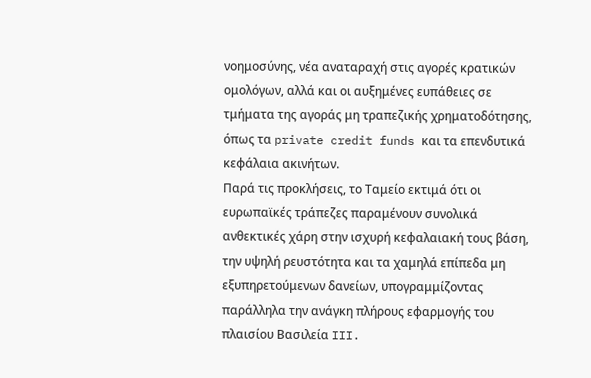νοημοσύνης, νέα αναταραχή στις αγορές κρατικών ομολόγων, αλλά και οι αυξημένες ευπάθειες σε τμήματα της αγοράς μη τραπεζικής χρηματοδότησης, όπως τα private credit funds και τα επενδυτικά κεφάλαια ακινήτων.
Παρά τις προκλήσεις, το Ταμείο εκτιμά ότι οι ευρωπαϊκές τράπεζες παραμένουν συνολικά ανθεκτικές χάρη στην ισχυρή κεφαλαιακή τους βάση, την υψηλή ρευστότητα και τα χαμηλά επίπεδα μη εξυπηρετούμενων δανείων, υπογραμμίζοντας παράλληλα την ανάγκη πλήρους εφαρμογής του πλαισίου Βασιλεία III.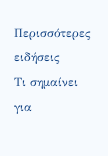Περισσότερες ειδήσεις
Τι σημαίνει για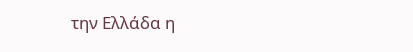την Ελλάδα η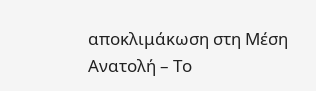αποκλιμάκωση στη Μέση Ανατολή – Το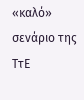«καλό» σενάριο της ΤτΕ